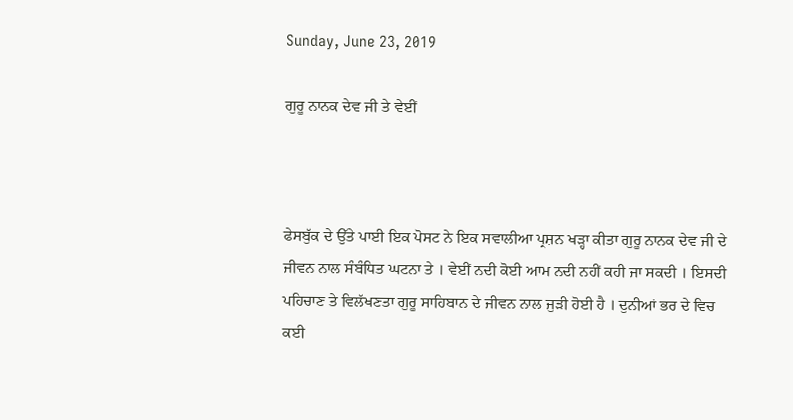Sunday, June 23, 2019

ਗੁਰੂ ਨਾਨਕ ਦੇਵ ਜੀ ਤੇ ਵੇਈਂ



ਫੇਸਬੁੱਕ ਦੇ ਉੱਤੇ ਪਾਈ ਇਕ ਪੋਸਟ ਨੇ ਇਕ ਸਵਾਲੀਆ ਪ੍ਰਸ਼ਨ ਖੜ੍ਹਾ ਕੀਤਾ ਗੁਰੂ ਨਾਨਕ ਦੇਵ ਜੀ ਦੇ ਜੀਵਨ ਨਾਲ ਸੰਬੰਧਿਤ ਘਟਨਾ ਤੇ । ਵੇਈਂ ਨਦੀ ਕੋਈ ਆਮ ਨਦੀ ਨਹੀਂ ਕਹੀ ਜਾ ਸਕਦੀ । ਇਸਦੀ ਪਹਿਚਾਣ ਤੇ ਵਿਲੱਖਣਤਾ ਗੁਰੂ ਸਾਹਿਬਾਨ ਦੇ ਜੀਵਨ ਨਾਲ ਜੁੜੀ ਹੋਈ ਹੈ । ਦੁਨੀਆਂ ਭਰ ਦੇ ਵਿਚ ਕਈ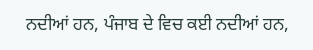ਨਦੀਆਂ ਹਨ, ਪੰਜਾਬ ਦੇ ਵਿਚ ਕਈ ਨਦੀਆਂ ਹਨ,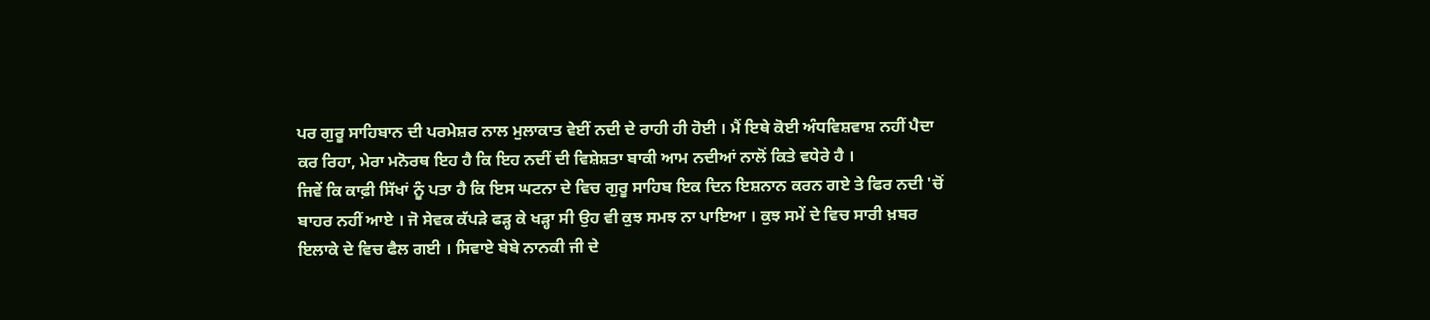ਪਰ ਗੁਰੂ ਸਾਹਿਬਾਨ ਦੀ ਪਰਮੇਸ਼ਰ ਨਾਲ ਮੁਲਾਕਾਤ ਵੇਈਂ ਨਦੀ ਦੇ ਰਾਹੀ ਹੀ ਹੋਈ । ਮੈਂ ਇਥੇ ਕੋਈ ਅੰਧਵਿਸ਼ਵਾਸ਼ ਨਹੀਂ ਪੈਦਾ ਕਰ ਰਿਹਾ, ਮੇਰਾ ਮਨੋਰਥ ਇਹ ਹੈ ਕਿ ਇਹ ਨਦੀਂ ਦੀ ਵਿਸ਼ੇਸ਼ਤਾ ਬਾਕੀ ਆਮ ਨਦੀਆਂ ਨਾਲੋਂ ਕਿਤੇ ਵਧੇਰੇ ਹੈ ।
ਜਿਵੇਂ ਕਿ ਕਾਫ਼ੀ ਸਿੱਖਾਂ ਨੂੰ ਪਤਾ ਹੈ ਕਿ ਇਸ ਘਟਨਾ ਦੇ ਵਿਚ ਗੁਰੂ ਸਾਹਿਬ ਇਕ ਦਿਨ ਇਸ਼ਨਾਨ ਕਰਨ ਗਏ ਤੇ ਫਿਰ ਨਦੀ 'ਚੋਂ ਬਾਹਰ ਨਹੀਂ ਆਏ । ਜੋ ਸੇਵਕ ਕੱਪੜੇ ਫੜ੍ਹ ਕੇ ਖੜ੍ਹਾ ਸੀ ਉਹ ਵੀ ਕੁਝ ਸਮਝ ਨਾ ਪਾਇਆ । ਕੁਝ ਸਮੇਂ ਦੇ ਵਿਚ ਸਾਰੀ ਖ਼ਬਰ ਇਲਾਕੇ ਦੇ ਵਿਚ ਫੈਲ ਗਈ । ਸਿਵਾਏ ਬੇਬੇ ਨਾਨਕੀ ਜੀ ਦੇ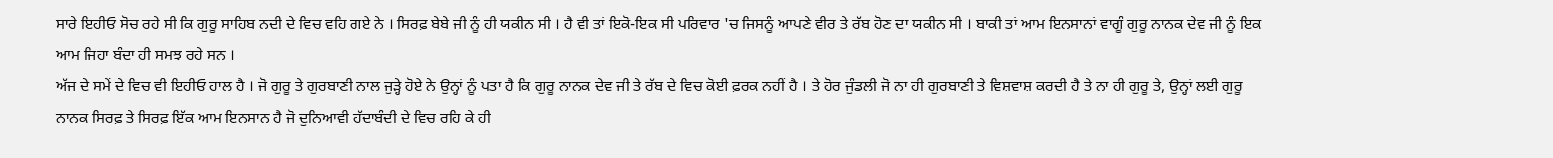ਸਾਰੇ ਇਹੀਓ ਸੋਚ ਰਹੇ ਸੀ ਕਿ ਗੁਰੂ ਸਾਹਿਬ ਨਦੀ ਦੇ ਵਿਚ ਵਹਿ ਗਏ ਨੇ । ਸਿਰਫ਼ ਬੇਬੇ ਜੀ ਨੂੰ ਹੀ ਯਕੀਨ ਸੀ । ਹੈ ਵੀ ਤਾਂ ਇਕੋ-ਇਕ ਸੀ ਪਰਿਵਾਰ 'ਚ ਜਿਸਨੂੰ ਆਪਣੇ ਵੀਰ ਤੇ ਰੱਬ ਹੋਣ ਦਾ ਯਕੀਨ ਸੀ । ਬਾਕੀ ਤਾਂ ਆਮ ਇਨਸਾਨਾਂ ਵਾਗੂੰ ਗੁਰੂ ਨਾਨਕ ਦੇਵ ਜੀ ਨੂੰ ਇਕ ਆਮ ਜਿਹਾ ਬੰਦਾ ਹੀ ਸਮਝ ਰਹੇ ਸਨ ।
ਅੱਜ ਦੇ ਸਮੇਂ ਦੇ ਵਿਚ ਵੀ ਇਹੀਓ ਹਾਲ ਹੈ । ਜੋ ਗੁਰੂ ਤੇ ਗੁਰਬਾਣੀ ਨਾਲ ਜੁੜ੍ਹੇ ਹੋਏ ਨੇ ਉਨ੍ਹਾਂ ਨੂੰ ਪਤਾ ਹੈ ਕਿ ਗੁਰੂ ਨਾਨਕ ਦੇਵ ਜੀ ਤੇ ਰੱਬ ਦੇ ਵਿਚ ਕੋਈ ਫ਼ਰਕ ਨਹੀਂ ਹੈ । ਤੇ ਹੋਰ ਜੁੰਡਲੀ ਜੋ ਨਾ ਹੀ ਗੁਰਬਾਣੀ ਤੇ ਵਿਸ਼ਵਾਸ਼ ਕਰਦੀ ਹੈ ਤੇ ਨਾ ਹੀ ਗੁਰੂ ਤੇ, ਉਨ੍ਹਾਂ ਲਈ ਗੁਰੂ ਨਾਨਕ ਸਿਰਫ਼ ਤੇ ਸਿਰਫ਼ ਇੱਕ ਆਮ ਇਨਸਾਨ ਹੈ ਜੋ ਦੁਨਿਆਵੀ ਹੱਦਾਬੰਦੀ ਦੇ ਵਿਚ ਰਹਿ ਕੇ ਹੀ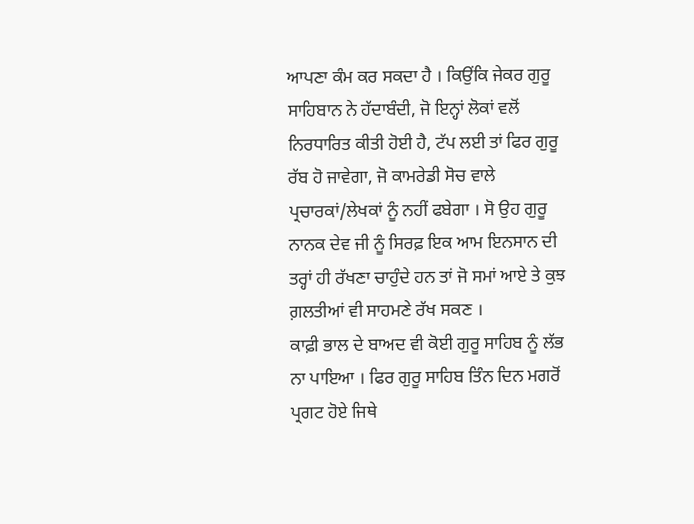ਆਪਣਾ ਕੰਮ ਕਰ ਸਕਦਾ ਹੈ । ਕਿਉਂਕਿ ਜੇਕਰ ਗੁਰੂ ਸਾਹਿਬਾਨ ਨੇ ਹੱਦਾਬੰਦੀ, ਜੋ ਇਨ੍ਹਾਂ ਲੋਕਾਂ ਵਲੋਂ ਨਿਰਧਾਰਿਤ ਕੀਤੀ ਹੋਈ ਹੈ, ਟੱਪ ਲਈ ਤਾਂ ਫਿਰ ਗੁਰੂ ਰੱਬ ਹੋ ਜਾਵੇਗਾ, ਜੋ ਕਾਮਰੇਡੀ ਸੋਚ ਵਾਲੇ ਪ੍ਰਚਾਰਕਾਂ/ਲੇਖਕਾਂ ਨੂੰ ਨਹੀਂ ਫਬੇਗਾ । ਸੋ ਉਹ ਗੁਰੂ ਨਾਨਕ ਦੇਵ ਜੀ ਨੂੰ ਸਿਰਫ਼ ਇਕ ਆਮ ਇਨਸਾਨ ਦੀ ਤਰ੍ਹਾਂ ਹੀ ਰੱਖਣਾ ਚਾਹੁੰਦੇ ਹਨ ਤਾਂ ਜੋ ਸਮਾਂ ਆਏ ਤੇ ਕੁਝ ਗ਼ਲਤੀਆਂ ਵੀ ਸਾਹਮਣੇ ਰੱਖ ਸਕਣ ।
ਕਾਫ਼ੀ ਭਾਲ ਦੇ ਬਾਅਦ ਵੀ ਕੋਈ ਗੁਰੂ ਸਾਹਿਬ ਨੂੰ ਲੱਭ ਨਾ ਪਾਇਆ । ਫਿਰ ਗੁਰੂ ਸਾਹਿਬ ਤਿੰਨ ਦਿਨ ਮਗਰੋਂ ਪ੍ਰਗਟ ਹੋਏ ਜਿਥੇ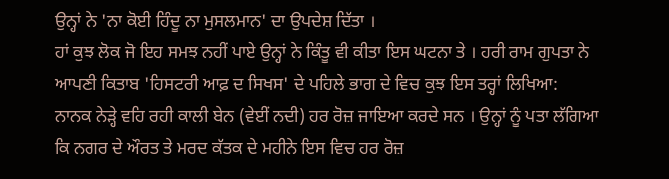ਉਨ੍ਹਾਂ ਨੇ 'ਨਾ ਕੋਈ ਹਿੰਦੂ ਨਾ ਮੁਸਲਮਾਨ' ਦਾ ਉਪਦੇਸ਼ ਦਿੱਤਾ ।
ਹਾਂ ਕੁਝ ਲੋਕ ਜੋ ਇਹ ਸਮਝ ਨਹੀਂ ਪਾਏ ਉਨ੍ਹਾਂ ਨੇ ਕਿੰਤੂ ਵੀ ਕੀਤਾ ਇਸ ਘਟਨਾ ਤੇ । ਹਰੀ ਰਾਮ ਗੁਪਤਾ ਨੇ ਆਪਣੀ ਕਿਤਾਬ 'ਹਿਸਟਰੀ ਆਫ਼ ਦ ਸਿਖਸ' ਦੇ ਪਹਿਲੇ ਭਾਗ ਦੇ ਵਿਚ ਕੁਝ ਇਸ ਤਰ੍ਹਾਂ ਲਿਖਿਆ:
ਨਾਨਕ ਨੇੜ੍ਹੇ ਵਹਿ ਰਹੀ ਕਾਲੀ ਬੇਨ (ਵੇਈਂ ਨਦੀ) ਹਰ ਰੋਜ਼ ਜਾਇਆ ਕਰਦੇ ਸਨ । ਉਨ੍ਹਾਂ ਨੂੰ ਪਤਾ ਲੱਗਿਆ ਕਿ ਨਗਰ ਦੇ ਔਰਤ ਤੇ ਮਰਦ ਕੱਤਕ ਦੇ ਮਹੀਨੇ ਇਸ ਵਿਚ ਹਰ ਰੋਜ਼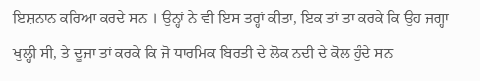ਇਸ਼ਨਾਨ ਕਰਿਆ ਕਰਦੇ ਸਨ । ਉਨ੍ਹਾਂ ਨੇ ਵੀ ਇਸ ਤਰ੍ਹਾਂ ਕੀਤਾ, ਇਕ ਤਾਂ ਤਾ ਕਰਕੇ ਕਿ ਉਹ ਜਗ੍ਹਾ ਖੁਲ੍ਹੀ ਸੀ, ਤੇ ਦੂਜਾ ਤਾਂ ਕਰਕੇ ਕਿ ਜੋ ਧਾਰਮਿਕ ਬਿਰਤੀ ਦੇ ਲੋਕ ਨਦੀ ਦੇ ਕੋਲ ਹੁੰਦੇ ਸਨ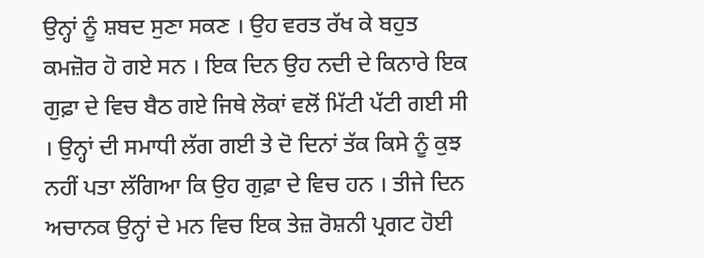ਉਨ੍ਹਾਂ ਨੂੰ ਸ਼ਬਦ ਸੁਣਾ ਸਕਣ । ਉਹ ਵਰਤ ਰੱਖ ਕੇ ਬਹੁਤ ਕਮਜ਼ੋਰ ਹੋ ਗਏ ਸਨ । ਇਕ ਦਿਨ ਉਹ ਨਦੀ ਦੇ ਕਿਨਾਰੇ ਇਕ ਗੁਫ਼ਾ ਦੇ ਵਿਚ ਬੈਠ ਗਏ ਜਿਥੇ ਲੋਕਾਂ ਵਲੋਂ ਮਿੱਟੀ ਪੱਟੀ ਗਈ ਸੀ । ਉਨ੍ਹਾਂ ਦੀ ਸਮਾਧੀ ਲੱਗ ਗਈ ਤੇ ਦੋ ਦਿਨਾਂ ਤੱਕ ਕਿਸੇ ਨੂੰ ਕੁਝ ਨਹੀਂ ਪਤਾ ਲੱਗਿਆ ਕਿ ਉਹ ਗੁਫ਼ਾ ਦੇ ਵਿਚ ਹਨ । ਤੀਜੇ ਦਿਨ ਅਚਾਨਕ ਉਨ੍ਹਾਂ ਦੇ ਮਨ ਵਿਚ ਇਕ ਤੇਜ਼ ਰੋਸ਼ਨੀ ਪ੍ਰਗਟ ਹੋਈ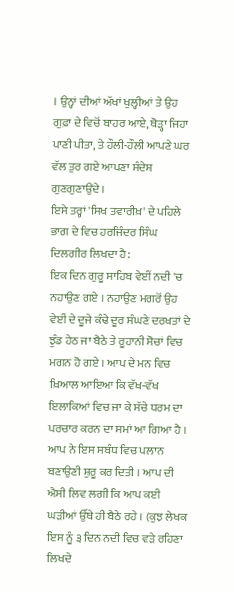। ਉਨ੍ਹਾਂ ਦੀਆਂ ਅੱਖਾਂ ਖੁਲ੍ਹੀਆਂ ਤੇ ਉਹ ਗੁਫ਼ਾ ਦੇ ਵਿਚੋਂ ਬਾਹਰ ਆਏ, ਥੋੜ੍ਹਾ ਜਿਹਾ ਪਾਣੀ ਪੀਤਾ, ਤੇ ਹੌਲੀ-ਹੌਲੀ ਆਪਣੇ ਘਰ ਵੱਲ ਤੁਰ ਗਏ ਆਪਣਾ ਸੰਦੇਸ਼ ਗੁਣਗੁਣਾਉਂਦੇ ।
ਇਸੇ ਤਰ੍ਹਾਂ 'ਸਿਖ ਤਵਾਰੀਖ਼' ਦੇ ਪਹਿਲੇ ਭਾਗ ਦੇ ਵਿਚ ਹਰਜਿੰਦਰ ਸਿੰਘ ਦਿਲਗੀਰ ਲਿਖਦਾ ਹੈ:
ਇਕ ਦਿਨ ਗੁਰੂ ਸਾਹਿਬ ਵੇਈਂ ਨਦੀ 'ਚ ਨਹਾਉਣ ਗਏ । ਨਹਾਉਣ ਮਗਰੋਂ ਉਹ ਵੇਈਂ ਦੇ ਦੂਜੇ ਕੰਢੇ ਦੂਰ ਸੰਘਣੇ ਦਰਖਤਾਂ ਦੇ ਝੁੰਡ ਹੇਠ ਜਾ ਬੈਠੇ ਤੇ ਰੂਹਾਨੀ ਸੋਚਾਂ ਵਿਚ ਮਗਨ ਹੋ ਗਏ । ਆਪ ਦੇ ਮਨ ਵਿਚ ਖ਼ਿਆਲ ਆਇਆ ਕਿ ਵੱਖ-ਵੱਖ ਇਲਾਕਿਆਂ ਵਿਚ ਜਾ ਕੇ ਸੱਚੇ ਧਰਮ ਦਾ ਪਰਚਾਰ ਕਰਨ ਦਾ ਸਮਾਂ ਆ ਗਿਆ ਹੈ । ਆਪ ਨੇ ਇਸ ਸਬੰਧ ਵਿਚ ਪਲਾਨ ਬਣਾਉਣੀ ਸ਼ੁਰੂ ਕਰ ਦਿਤੀ । ਆਪ ਦੀ ਐਸੀ ਲਿਵ ਲਗੀ ਕਿ ਆਪ ਕਈ ਘੜੀਆਂ ਉੱਥੇ ਹੀ ਬੈਠੇ ਰਹੇ । (ਕੁਝ ਲੇਖਕ ਇਸ ਨੂੰ ੩ ਦਿਨ ਨਦੀ ਵਿਚ ਵੜੇ ਰਹਿਣਾ ਲਿਖਦੇ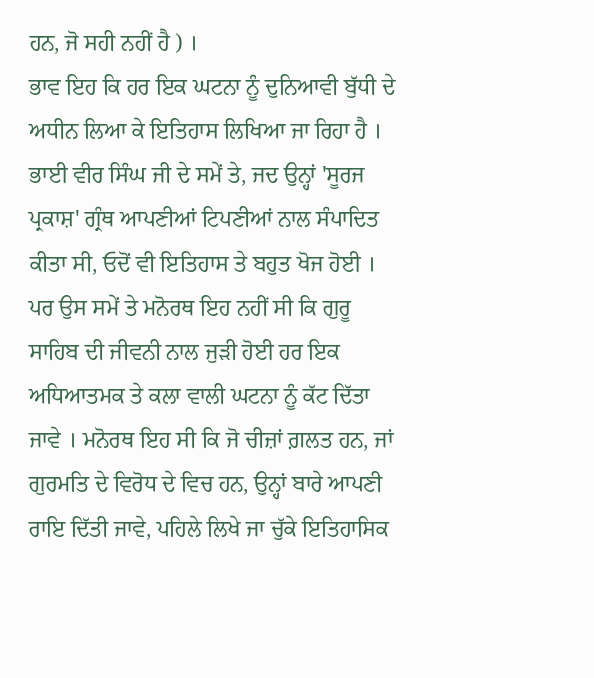ਹਨ, ਜੋ ਸਹੀ ਨਹੀਂ ਹੈ ) ।
ਭਾਵ ਇਹ ਕਿ ਹਰ ਇਕ ਘਟਨਾ ਨੂੰ ਦੁਨਿਆਵੀ ਬੁੱਧੀ ਦੇ ਅਧੀਨ ਲਿਆ ਕੇ ਇਤਿਹਾਸ ਲਿਖਿਆ ਜਾ ਰਿਹਾ ਹੈ । ਭਾਈ ਵੀਰ ਸਿੰਘ ਜੀ ਦੇ ਸਮੇਂ ਤੇ, ਜਦ ਉਨ੍ਹਾਂ 'ਸੂਰਜ ਪ੍ਰਕਾਸ਼' ਗ੍ਰੰਥ ਆਪਣੀਆਂ ਟਿਪਣੀਆਂ ਨਾਲ ਸੰਪਾਦਿਤ ਕੀਤਾ ਸੀ, ਓਦੋਂ ਵੀ ਇਤਿਹਾਸ ਤੇ ਬਹੁਤ ਖੋਜ ਹੋਈ । ਪਰ ਉਸ ਸਮੇਂ ਤੇ ਮਨੋਰਥ ਇਹ ਨਹੀਂ ਸੀ ਕਿ ਗੁਰੂ ਸਾਹਿਬ ਦੀ ਜੀਵਨੀ ਨਾਲ ਜੁੜੀ ਹੋਈ ਹਰ ਇਕ ਅਧਿਆਤਮਕ ਤੇ ਕਲਾ ਵਾਲੀ ਘਟਨਾ ਨੂੰ ਕੱਟ ਦਿੱਤਾ ਜਾਵੇ । ਮਨੋਰਥ ਇਹ ਸੀ ਕਿ ਜੋ ਚੀਜ਼ਾਂ ਗ਼ਲਤ ਹਨ, ਜਾਂ ਗੁਰਮਤਿ ਦੇ ਵਿਰੋਧ ਦੇ ਵਿਚ ਹਨ, ਉਨ੍ਹਾਂ ਬਾਰੇ ਆਪਣੀ ਰਾਇ ਦਿੱਤੀ ਜਾਵੇ, ਪਹਿਲੇ ਲਿਖੇ ਜਾ ਚੁੱਕੇ ਇਤਿਹਾਸਿਕ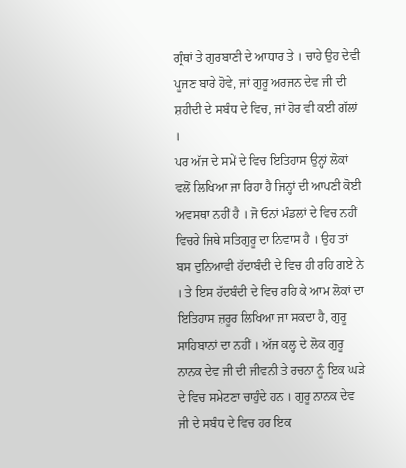ਗ੍ਰੰਥਾਂ ਤੇ ਗੁਰਬਾਣੀ ਦੇ ਆਧਾਰ ਤੇ । ਚਾਹੇ ਉਹ ਦੇਵੀ ਪੂਜਣ ਬਾਰੇ ਹੋਵੇ, ਜਾਂ ਗੁਰੂ ਅਰਜਨ ਦੇਵ ਜੀ ਦੀ ਸ਼ਹੀਦੀ ਦੇ ਸਬੰਧ ਦੇ ਵਿਚ, ਜਾਂ ਹੋਰ ਵੀ ਕਈ ਗੱਲਾਂ ।
ਪਰ ਅੱਜ ਦੇ ਸਮੇਂ ਦੇ ਵਿਚ ਇਤਿਹਾਸ ਉਨ੍ਹਾਂ ਲੋਕਾਂ ਵਲੋਂ ਲਿਖਿਆ ਜਾ ਰਿਹਾ ਹੈ ਜਿਨ੍ਹਾਂ ਦੀ ਆਪਣੀ ਕੋਈ ਅਵਸਥਾ ਨਹੀਂ ਹੈ । ਜੋ ਓਨਾਂ ਮੰਡਲਾਂ ਦੇ ਵਿਚ ਨਹੀਂ ਵਿਚਰੇ ਜਿਥੇ ਸਤਿਗੁਰੂ ਦਾ ਨਿਵਾਸ ਹੈ । ਉਹ ਤਾਂ ਬਸ ਦੁਨਿਆਵੀ ਹੱਦਾਬੰਦੀ ਦੇ ਵਿਚ ਹੀ ਰਹਿ ਗਏ ਨੇ । ਤੇ ਇਸ ਹੱਦਬੰਦੀ ਦੇ ਵਿਚ ਰਹਿ ਕੇ ਆਮ ਲੋਕਾਂ ਦਾ ਇਤਿਹਾਸ ਜ਼ਰੂਰ ਲਿਖਿਆ ਜਾ ਸਕਦਾ ਹੈ, ਗੁਰੂ ਸਾਹਿਬਾਨਾਂ ਦਾ ਨਹੀਂ । ਅੱਜ ਕਲ੍ਹ ਦੇ ਲੋਕ ਗੁਰੂ ਨਾਨਕ ਦੇਵ ਜੀ ਦੀ ਜੀਵਨੀ ਤੇ ਰਚਨਾ ਨੂੰ ਇਕ ਘੜੇ ਦੇ ਵਿਚ ਸਮੇਟਣਾ ਚਾਹੁੰਦੇ ਹਨ । ਗੁਰੂ ਨਾਨਕ ਦੇਵ ਜੀ ਦੇ ਸਬੰਧ ਦੇ ਵਿਚ ਹਰ ਇਕ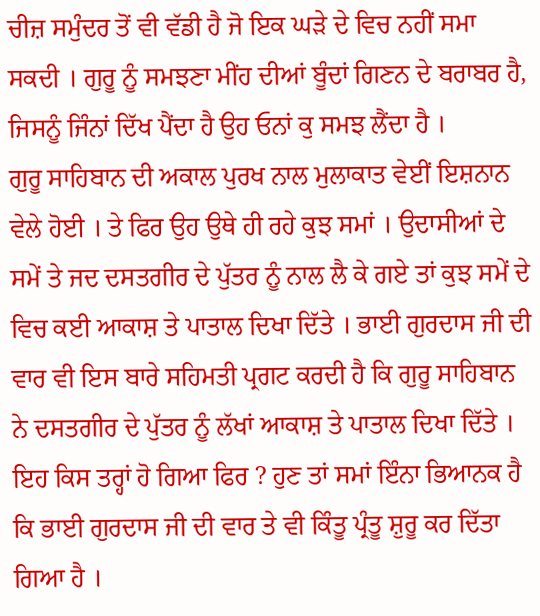ਚੀਜ਼ ਸਮੁੰਦਰ ਤੋਂ ਵੀ ਵੱਡੀ ਹੈ ਜੋ ਇਕ ਘੜੇ ਦੇ ਵਿਚ ਨਹੀਂ ਸਮਾ ਸਕਦੀ । ਗੁਰੂ ਨੂੰ ਸਮਝਣਾ ਮੀਂਹ ਦੀਆਂ ਬੂੰਦਾਂ ਗਿਣਨ ਦੇ ਬਰਾਬਰ ਹੈ, ਜਿਸਨੂੰ ਜਿੰਨਾਂ ਦਿੱਖ ਪੈਂਦਾ ਹੈ ਉਹ ਓਨਾਂ ਕੁ ਸਮਝ ਲੈਂਦਾ ਹੈ ।
ਗੁਰੂ ਸਾਹਿਬਾਨ ਦੀ ਅਕਾਲ ਪੁਰਖ ਨਾਲ ਮੁਲਾਕਾਤ ਵੇਈਂ ਇਸ਼ਨਾਨ ਵੇਲੇ ਹੋਈ । ਤੇ ਫਿਰ ਉਹ ਉਥੇ ਹੀ ਰਹੇ ਕੁਝ ਸਮਾਂ । ਉਦਾਸੀਆਂ ਦੇ ਸਮੇਂ ਤੇ ਜਦ ਦਸਤਗੀਰ ਦੇ ਪੁੱਤਰ ਨੂੰ ਨਾਲ ਲੈ ਕੇ ਗਏ ਤਾਂ ਕੁਝ ਸਮੇਂ ਦੇ ਵਿਚ ਕਈ ਆਕਾਸ਼ ਤੇ ਪਾਤਾਲ ਦਿਖਾ ਦਿੱਤੇ । ਭਾਈ ਗੁਰਦਾਸ ਜੀ ਦੀ ਵਾਰ ਵੀ ਇਸ ਬਾਰੇ ਸਹਿਮਤੀ ਪ੍ਰਗਟ ਕਰਦੀ ਹੈ ਕਿ ਗੁਰੂ ਸਾਹਿਬਾਨ ਨੇ ਦਸਤਗੀਰ ਦੇ ਪੁੱਤਰ ਨੂੰ ਲੱਖਾਂ ਆਕਾਸ਼ ਤੇ ਪਾਤਾਲ ਦਿਖਾ ਦਿੱਤੇ । ਇਹ ਕਿਸ ਤਰ੍ਹਾਂ ਹੋ ਗਿਆ ਫਿਰ ? ਹੁਣ ਤਾਂ ਸਮਾਂ ਇੰਨਾ ਭਿਆਨਕ ਹੈ ਕਿ ਭਾਈ ਗੁਰਦਾਸ ਜੀ ਦੀ ਵਾਰ ਤੇ ਵੀ ਕਿੰਤੂ ਪ੍ਰੰਤੂ ਸ਼ੁਰੂ ਕਰ ਦਿੱਤਾ ਗਿਆ ਹੈ ।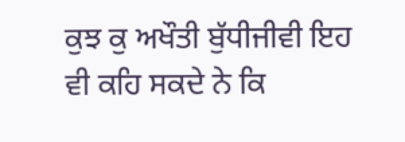ਕੁਝ ਕੁ ਅਖੌਤੀ ਬੁੱਧੀਜੀਵੀ ਇਹ ਵੀ ਕਹਿ ਸਕਦੇ ਨੇ ਕਿ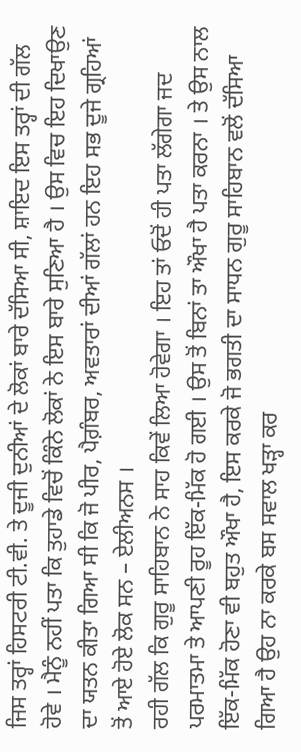ਜਿਸ ਤਰ੍ਹਾਂ ਹਿਸਟਰੀ ਟੀ.ਵੀ. ਤੇ ਦੂਜੀ ਦੁਨੀਆਂ ਦੇ ਲੋਕਾਂ ਬਾਰੇ ਦੱਸਿਆ ਸੀ, ਸ਼ਾਇਦ ਇਸ ਤਰ੍ਹਾਂ ਦੀ ਗੱਲ ਹੋਵੇ । ਮੈਨੂੰ ਨਹੀਂ ਪਤਾ ਕਿ ਤੁਹਾਡੇ ਵਿਚੋਂ ਕਿੰਨੇ ਲੋਕਾਂ ਨੇ ਇਸ ਬਾਰੇ ਸੁਣਿਆ ਹੈ । ਉਸ ਵਿਚ ਇਹ ਦਿਖਾਉਣ ਦਾ ਯਤਨ ਕੀਤਾ ਗਿਆ ਸੀ ਕਿ ਜੋ ਪੀਰ, ਪੈਗ਼ੰਬਰ, ਅਵਤਾਰਾਂ ਦੀਆਂ ਗੱਲਾਂ ਹਨ ਇਹ ਸਭ ਦੂਜੇ ਗ੍ਰਹਿਆਂ ਤੋਂ ਆਏ ਹੋਏ ਲੋਕ ਸਨ – ਏਲੀਅਨਸ ।
ਰਹੀ ਗੱਲ ਕਿ ਗੁਰੂ ਸਾਹਿਬਾਨ ਨੇ ਸਾਹ ਕਿਵੇਂ ਲਿਆ ਹੋਵੇਗਾ । ਇਹ ਤਾਂ ਓਦੋਂ ਹੀ ਪਤਾ ਲੱਗੇਗਾ ਜਦ ਪਰਮਾਤਮਾ ਤੇ ਆਪਣੀ ਰੂਹ ਇੱਕ-ਮਿੱਕ ਹੋ ਗਈ । ਉਸ ਤੋਂ ਬਿਨਾਂ ਤਾ ਔਖਾ ਹੈ ਪਤਾ ਕਰਨਾ । ਤੇ ਉਸ ਨਾਲ ਇੱਕ-ਮਿੱਕ ਹੋਣਾ ਵੀ ਬਹੁਤ ਔਖਾ ਹੈ, ਇਸ ਕਰਕੇ ਜੋ ਭਗਤੀ ਦਾ ਸਾਧਨ ਗੁਰੂ ਸਾਹਿਬਾਨ ਵਲੋਂ ਦੱਸਿਆ ਗਿਆ ਹੈ ਉਹ ਨਾ ਕਰਕੇ ਬਸ ਸਵਾਲ ਖੜ੍ਹਾ ਕਰ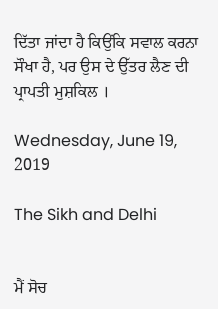ਦਿੱਤਾ ਜਾਂਦਾ ਹੈ ਕਿਉਂਕਿ ਸਵਾਲ ਕਰਨਾ ਸੌਖਾ ਹੈ, ਪਰ ਉਸ ਦੇ ਉੱਤਰ ਲੈਣ ਦੀ ਪ੍ਰਾਪਤੀ ਮੁਸ਼ਕਿਲ ।

Wednesday, June 19, 2019

The Sikh and Delhi


ਮੈਂ ਸੋਚ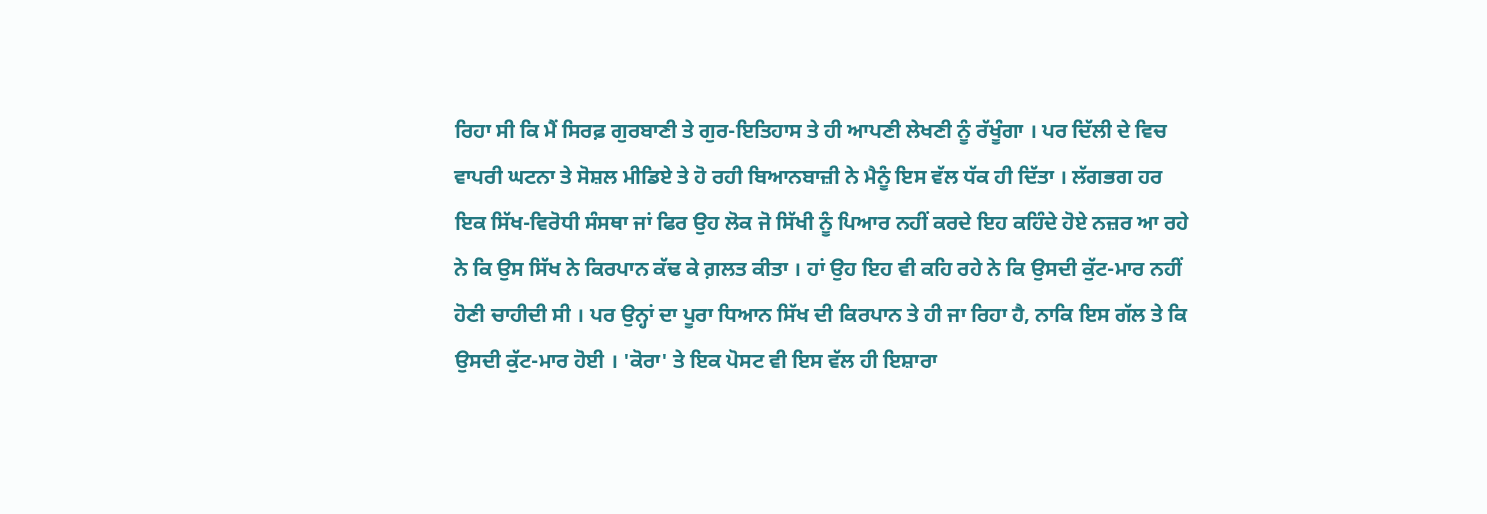ਰਿਹਾ ਸੀ ਕਿ ਮੈਂ ਸਿਰਫ਼ ਗੁਰਬਾਣੀ ਤੇ ਗੁਰ-ਇਤਿਹਾਸ ਤੇ ਹੀ ਆਪਣੀ ਲੇਖਣੀ ਨੂੰ ਰੱਖੂੰਗਾ । ਪਰ ਦਿੱਲੀ ਦੇ ਵਿਚ ਵਾਪਰੀ ਘਟਨਾ ਤੇ ਸੋਸ਼ਲ ਮੀਡਿਏ ਤੇ ਹੋ ਰਹੀ ਬਿਆਨਬਾਜ਼ੀ ਨੇ ਮੈਨੂੰ ਇਸ ਵੱਲ ਧੱਕ ਹੀ ਦਿੱਤਾ । ਲੱਗਭਗ ਹਰ ਇਕ ਸਿੱਖ-ਵਿਰੋਧੀ ਸੰਸਥਾ ਜਾਂ ਫਿਰ ਉਹ ਲੋਕ ਜੋ ਸਿੱਖੀ ਨੂੰ ਪਿਆਰ ਨਹੀਂ ਕਰਦੇ ਇਹ ਕਹਿੰਦੇ ਹੋਏ ਨਜ਼ਰ ਆ ਰਹੇ ਨੇ ਕਿ ਉਸ ਸਿੱਖ ਨੇ ਕਿਰਪਾਨ ਕੱਢ ਕੇ ਗ਼ਲਤ ਕੀਤਾ । ਹਾਂ ਉਹ ਇਹ ਵੀ ਕਹਿ ਰਹੇ ਨੇ ਕਿ ਉਸਦੀ ਕੁੱਟ-ਮਾਰ ਨਹੀਂ ਹੋਣੀ ਚਾਹੀਦੀ ਸੀ । ਪਰ ਉਨ੍ਹਾਂ ਦਾ ਪੂਰਾ ਧਿਆਨ ਸਿੱਖ ਦੀ ਕਿਰਪਾਨ ਤੇ ਹੀ ਜਾ ਰਿਹਾ ਹੈ, ਨਾਕਿ ਇਸ ਗੱਲ ਤੇ ਕਿ ਉਸਦੀ ਕੁੱਟ-ਮਾਰ ਹੋਈ । 'ਕੋਰਾ' ਤੇ ਇਕ ਪੋਸਟ ਵੀ ਇਸ ਵੱਲ ਹੀ ਇਸ਼ਾਰਾ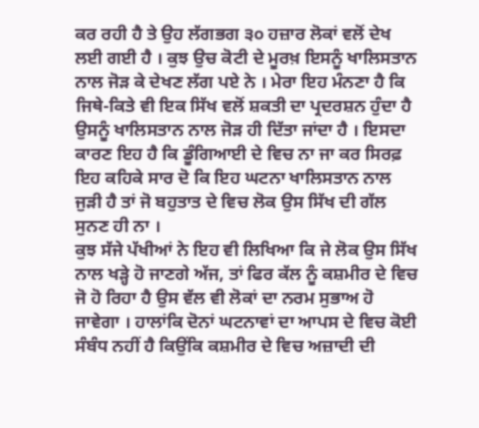ਕਰ ਰਹੀ ਹੈ ਤੇ ਉਹ ਲੱਗਭਗ ੩੦ ਹਜ਼ਾਰ ਲੋਕਾਂ ਵਲੋਂ ਦੇਖ ਲਈ ਗਈ ਹੈ । ਕੁਝ ਉਚ ਕੋਟੀ ਦੇ ਮੂਰਖ਼ ਇਸਨੂੰ ਖਾਲਿਸਤਾਨ ਨਾਲ ਜੋੜ ਕੇ ਦੇਖਣ ਲੱਗ ਪਏ ਨੇ । ਮੇਰਾ ਇਹ ਮੰਨਣਾ ਹੈ ਕਿ ਜਿਥੇ-ਕਿਤੇ ਵੀ ਇਕ ਸਿੱਖ ਵਲੋਂ ਸ਼ਕਤੀ ਦਾ ਪ੍ਰਦਰਸ਼ਨ ਹੁੰਦਾ ਹੈ ਉਸਨੂੰ ਖਾਲਿਸਤਾਨ ਨਾਲ ਜੋੜ ਹੀ ਦਿੱਤਾ ਜਾਂਦਾ ਹੈ । ਇਸਦਾ ਕਾਰਣ ਇਹ ਹੈ ਕਿ ਡੂੰਗਿਆਈ ਦੇ ਵਿਚ ਨਾ ਜਾ ਕਰ ਸਿਰਫ਼ ਇਹ ਕਹਿਕੇ ਸਾਰ ਦੋ ਕਿ ਇਹ ਘਟਨਾ ਖਾਲਿਸਤਾਨ ਨਾਲ ਜੁੜੀ ਹੈ ਤਾਂ ਜੋ ਬਹੁਤਾਤ ਦੇ ਵਿਚ ਲੋਕ ਉਸ ਸਿੱਖ ਦੀ ਗੱਲ ਸੁਨਣ ਹੀ ਨਾ ।
ਕੁਝ ਸੱਜੇ ਪੱਖੀਆਂ ਨੇ ਇਹ ਵੀ ਲਿਖਿਆ ਕਿ ਜੇ ਲੋਕ ਉਸ ਸਿੱਖ ਨਾਲ ਖੜ੍ਹੇ ਹੋ ਜਾਣਗੇ ਅੱਜ, ਤਾਂ ਫਿਰ ਕੱਲ ਨੂੰ ਕਸ਼ਮੀਰ ਦੇ ਵਿਚ ਜੋ ਹੋ ਰਿਹਾ ਹੈ ਉਸ ਵੱਲ ਵੀ ਲੋਕਾਂ ਦਾ ਨਰਮ ਸੁਭਾਅ ਹੋ ਜਾਵੇਗਾ । ਹਾਲਾਂਕਿ ਦੋਨਾਂ ਘਟਨਾਵਾਂ ਦਾ ਆਪਸ ਦੇ ਵਿਚ ਕੋਈ ਸੰਬੰਧ ਨਹੀਂ ਹੈ ਕਿਉਂਕਿ ਕਸ਼ਮੀਰ ਦੇ ਵਿਚ ਅਜ਼ਾਦੀ ਦੀ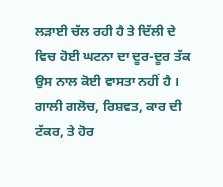ਲੜਾਈ ਚੱਲ ਰਹੀ ਹੈ ਤੇ ਦਿੱਲੀ ਦੇ ਵਿਚ ਹੋਈ ਘਟਨਾ ਦਾ ਦੂਰ-ਦੂਰ ਤੱਕ ਉਸ ਨਾਲ ਕੋਈ ਵਾਸਤਾ ਨਹੀਂ ਹੈ ।
ਗਾਲੀ ਗਲੋਚ, ਰਿਸ਼ਵਤ, ਕਾਰ ਦੀ ਟੱਕਰ, ਤੇ ਹੋਰ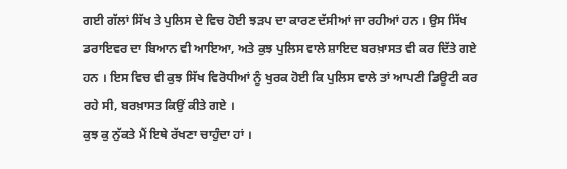ਗਈ ਗੱਲਾਂ ਸਿੱਖ ਤੇ ਪੁਲਿਸ ਦੇ ਵਿਚ ਹੋਈ ਝੜਪ ਦਾ ਕਾਰਣ ਦੱਸੀਆਂ ਜਾ ਰਹੀਆਂ ਹਨ । ਉਸ ਸਿੱਖ ਡਰਾਇਵਰ ਦਾ ਬਿਆਨ ਵੀ ਆਇਆ, ਅਤੇ ਕੁਝ ਪੁਲਿਸ ਵਾਲੇ ਸ਼ਾਇਦ ਬਰਖ਼ਾਸਤ ਵੀ ਕਰ ਦਿੱਤੇ ਗਏ ਹਨ । ਇਸ ਵਿਚ ਵੀ ਕੁਝ ਸਿੱਖ ਵਿਰੋਧੀਆਂ ਨੂੰ ਖੁਰਕ ਹੋਈ ਕਿ ਪੁਲਿਸ ਵਾਲੇ ਤਾਂ ਆਪਣੀ ਡਿਊਟੀ ਕਰ ਰਹੇ ਸੀ, ਬਰਖ਼ਾਸਤ ਕਿਉਂ ਕੀਤੇ ਗਏ ।
ਕੁਝ ਕੁ ਨੁੱਕਤੇ ਮੈਂ ਇਥੇ ਰੱਖਣਾ ਚਾਹੁੰਦਾ ਹਾਂ ।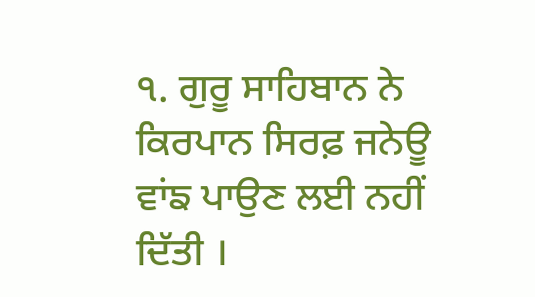੧. ਗੁਰੂ ਸਾਹਿਬਾਨ ਨੇ ਕਿਰਪਾਨ ਸਿਰਫ਼ ਜਨੇਊ ਵਾਂਙ ਪਾਉਣ ਲਈ ਨਹੀਂ ਦਿੱਤੀ ।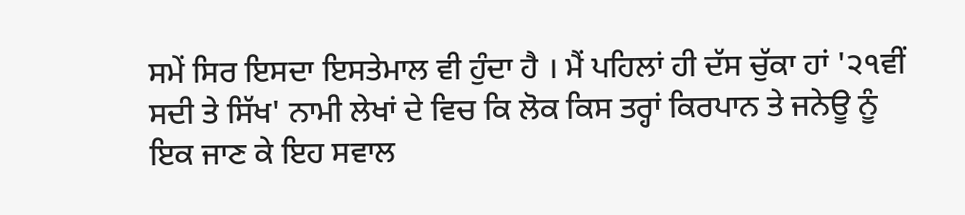ਸਮੇਂ ਸਿਰ ਇਸਦਾ ਇਸਤੇਮਾਲ ਵੀ ਹੁੰਦਾ ਹੈ । ਮੈਂ ਪਹਿਲਾਂ ਹੀ ਦੱਸ ਚੁੱਕਾ ਹਾਂ '੨੧ਵੀਂ ਸਦੀ ਤੇ ਸਿੱਖ' ਨਾਮੀ ਲੇਖਾਂ ਦੇ ਵਿਚ ਕਿ ਲੋਕ ਕਿਸ ਤਰ੍ਹਾਂ ਕਿਰਪਾਨ ਤੇ ਜਨੇਊ ਨੂੰ ਇਕ ਜਾਣ ਕੇ ਇਹ ਸਵਾਲ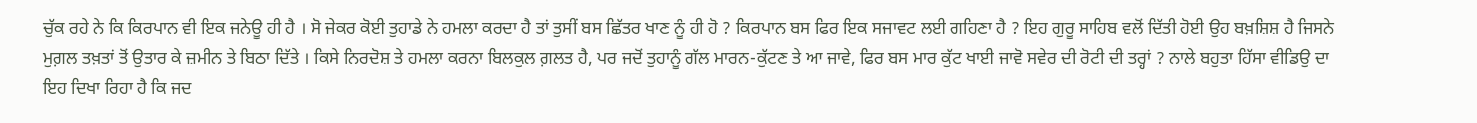ਚੁੱਕ ਰਹੇ ਨੇ ਕਿ ਕਿਰਪਾਨ ਵੀ ਇਕ ਜਨੇਊ ਹੀ ਹੈ । ਸੋ ਜੇਕਰ ਕੋਈ ਤੁਹਾਡੇ ਨੇ ਹਮਲਾ ਕਰਦਾ ਹੈ ਤਾਂ ਤੁਸੀਂ ਬਸ ਛਿੱਤਰ ਖਾਣ ਨੂੰ ਹੀ ਹੋ ? ਕਿਰਪਾਨ ਬਸ ਫਿਰ ਇਕ ਸਜਾਵਟ ਲਈ ਗਹਿਣਾ ਹੈ ? ਇਹ ਗੁਰੂ ਸਾਹਿਬ ਵਲੋਂ ਦਿੱਤੀ ਹੋਈ ਉਹ ਬਖ਼ਸ਼ਿਸ਼ ਹੈ ਜਿਸਨੇ ਮੁਗ਼ਲ ਤਖ਼ਤਾਂ ਤੋਂ ਉਤਾਰ ਕੇ ਜ਼ਮੀਨ ਤੇ ਬਿਠਾ ਦਿੱਤੇ । ਕਿਸੇ ਨਿਰਦੋਸ਼ ਤੇ ਹਮਲਾ ਕਰਨਾ ਬਿਲਕੁਲ ਗ਼ਲਤ ਹੈ, ਪਰ ਜਦੋਂ ਤੁਹਾਨੂੰ ਗੱਲ ਮਾਰਨ-ਕੁੱਟਣ ਤੇ ਆ ਜਾਵੇ, ਫਿਰ ਬਸ ਮਾਰ ਕੁੱਟ ਖਾਈ ਜਾਵੋ ਸਵੇਰ ਦੀ ਰੋਟੀ ਦੀ ਤਰ੍ਹਾਂ ? ਨਾਲੇ ਬਹੁਤਾ ਹਿੱਸਾ ਵੀਡਿਉ ਦਾ ਇਹ ਦਿਖਾ ਰਿਹਾ ਹੈ ਕਿ ਜਦ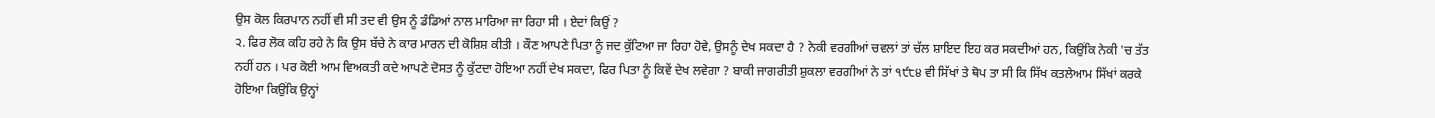ਉਸ ਕੋਲ ਕਿਰਪਾਨ ਨਹੀਂ ਵੀ ਸੀ ਤਦ ਵੀ ਉਸ ਨੂੰ ਡੰਡਿਆਂ ਨਾਲ ਮਾਰਿਆ ਜਾ ਰਿਹਾ ਸੀ । ਏਦਾਂ ਕਿਉਂ ?
੨. ਫਿਰ ਲੋਕ ਕਹਿ ਰਹੇ ਨੇ ਕਿ ਉਸ ਬੱਚੇ ਨੇ ਕਾਰ ਮਾਰਨ ਦੀ ਕੋਸ਼ਿਸ਼ ਕੀਤੀ । ਕੌਣ ਆਪਣੇ ਪਿਤਾ ਨੂੰ ਜਦ ਕੁੱਟਿਆ ਜਾ ਰਿਹਾ ਹੋਵੇ, ਉਸਨੂੰ ਦੇਖ ਸਕਦਾ ਹੈ ? ਨੇਕੀ ਵਰਗੀਆਂ ਚਵਲਾਂ ਤਾਂ ਚੱਲ ਸ਼ਾਇਦ ਇਹ ਕਰ ਸਕਦੀਆਂ ਹਨ, ਕਿਉਂਕਿ ਨੇਕੀ 'ਚ ਤੱਤ ਨਹੀਂ ਹਨ । ਪਰ ਕੋਈ ਆਮ ਵਿਅਕਤੀ ਕਦੇ ਆਪਣੇ ਦੋਸਤ ਨੂੰ ਕੁੱਟਦਾ ਹੋਇਆ ਨਹੀਂ ਦੇਖ ਸਕਦਾ, ਫਿਰ ਪਿਤਾ ਨੂੰ ਕਿਵੇਂ ਦੇਖ ਲਵੇਗਾ ? ਬਾਕੀ ਜਾਗਰੀਤੀ ਸ਼ੁਕਲਾ ਵਰਗੀਆਂ ਨੇ ਤਾਂ ੧੯੮੪ ਵੀ ਸਿੱਖਾਂ ਤੇ ਥੋਪ ਤਾ ਸੀ ਕਿ ਸਿੱਖ ਕਤਲੇਆਮ ਸਿੱਖਾਂ ਕਰਕੇ ਹੋਇਆ ਕਿਉਂਕਿ ਉਨ੍ਹਾਂ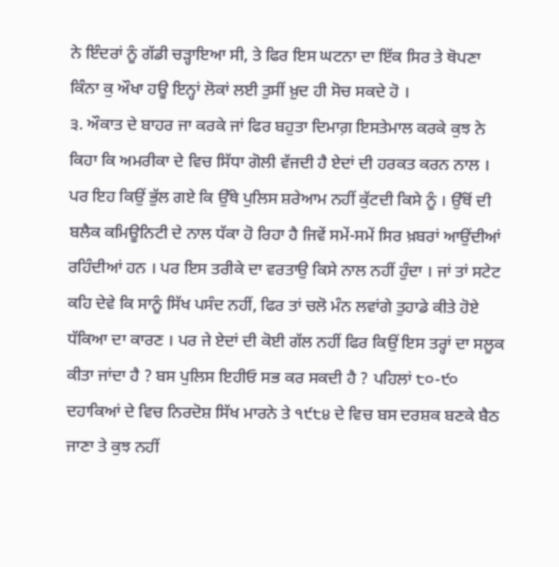ਨੇ ਇੰਦਰਾਂ ਨੂੰ ਗੱਡੀ ਚੜ੍ਹਾਇਆ ਸੀ, ਤੇ ਫਿਰ ਇਸ ਘਟਨਾ ਦਾ ਇੱਕ ਸਿਰ ਤੇ ਥੋਪਣਾ ਕਿੰਨਾ ਕੁ ਔਖਾ ਹਊ ਇਨ੍ਹਾਂ ਲੋਕਾਂ ਲਈ ਤੁਸੀਂ ਖ਼ੁਦ ਹੀ ਸੋਚ ਸਕਦੇ ਹੋ ।
੩. ਔਕਾਤ ਦੇ ਬਾਹਰ ਜਾ ਕਰਕੇ ਜਾਂ ਫਿਰ ਬਹੁਤਾ ਦਿਮਾਗ਼ ਇਸਤੇਮਾਲ ਕਰਕੇ ਕੁਝ ਨੇ ਕਿਹਾ ਕਿ ਅਮਰੀਕਾ ਦੇ ਵਿਚ ਸਿੱਧਾ ਗੋਲੀ ਵੱਜਦੀ ਹੈ ਏਦਾਂ ਦੀ ਹਰਕਤ ਕਰਨ ਨਾਲ । ਪਰ ਇਹ ਕਿਉਂ ਭੁੱਲ ਗਏ ਕਿ ਉੱਥੇ ਪੁਲਿਸ ਸ਼ਰੇਆਮ ਨਹੀਂ ਕੁੱਟਦੀ ਕਿਸੇ ਨੂੰ । ਉੱਥੋਂ ਦੀ ਬਲੈਕ ਕਮਿਊਨਿਟੀ ਦੇ ਨਾਲ ਧੱਕਾ ਹੋ ਰਿਹਾ ਹੈ ਜਿਵੇਂ ਸਮੇਂ-ਸਮੇਂ ਸਿਰ ਖ਼ਬਰਾਂ ਆਉਂਦੀਆਂ ਰਹਿੰਦੀਆਂ ਹਨ । ਪਰ ਇਸ ਤਰੀਕੇ ਦਾ ਵਰਤਾਉ ਕਿਸੇ ਨਾਲ ਨਹੀਂ ਹੁੰਦਾ । ਜਾਂ ਤਾਂ ਸਟੇਟ ਕਹਿ ਦੇਵੇ ਕਿ ਸਾਨੂੰ ਸਿੱਖ ਪਸੰਦ ਨਹੀਂ, ਫਿਰ ਤਾਂ ਚਲੋ ਮੰਨ ਲਵਾਂਗੇ ਤੁਹਾਡੇ ਕੀਤੇ ਹੋਏ ਧੱਕਿਆ ਦਾ ਕਾਰਣ । ਪਰ ਜੇ ਏਦਾਂ ਦੀ ਕੋਈ ਗੱਲ ਨਹੀਂ ਫਿਰ ਕਿਉਂ ਇਸ ਤਰ੍ਹਾਂ ਦਾ ਸਲੂਕ ਕੀਤਾ ਜਾਂਦਾ ਹੈ ? ਬਸ ਪੁਲਿਸ ਇਹੀਓ ਸਭ ਕਰ ਸਕਦੀ ਹੈ ? ਪਹਿਲਾਂ ੮੦-੯੦ ਦਹਾਕਿਆਂ ਦੇ ਵਿਚ ਨਿਰਦੋਸ਼ ਸਿੱਖ ਮਾਰਨੇ ਤੇ ੧੯੮੪ ਦੇ ਵਿਚ ਬਸ ਦਰਸ਼ਕ ਬਣਕੇ ਬੈਠ ਜਾਣਾ ਤੇ ਕੁਝ ਨਹੀਂ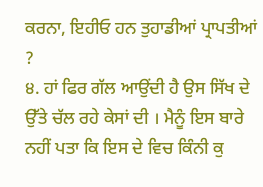ਕਰਨਾ, ਇਹੀਓ ਹਨ ਤੁਹਾਡੀਆਂ ਪ੍ਰਾਪਤੀਆਂ ?
੪. ਹਾਂ ਫਿਰ ਗੱਲ ਆਉਂਦੀ ਹੈ ਉਸ ਸਿੱਖ ਦੇ ਉੱਤੇ ਚੱਲ ਰਹੇ ਕੇਸਾਂ ਦੀ । ਮੈਨੂੰ ਇਸ ਬਾਰੇ ਨਹੀਂ ਪਤਾ ਕਿ ਇਸ ਦੇ ਵਿਚ ਕਿੰਨੀ ਕੁ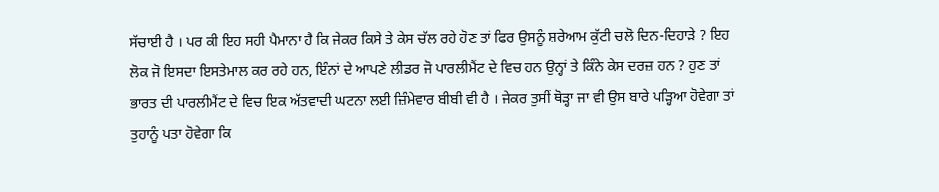ਸੱਚਾਈ ਹੈ । ਪਰ ਕੀ ਇਹ ਸਹੀ ਪੈਮਾਨਾ ਹੈ ਕਿ ਜੇਕਰ ਕਿਸੇ ਤੇ ਕੇਸ ਚੱਲ ਰਹੇ ਹੋਣ ਤਾਂ ਫਿਰ ਉਸਨੂੰ ਸ਼ਰੇਆਮ ਕੁੱਟੀ ਚਲੋ ਦਿਨ-ਦਿਹਾੜੇ ? ਇਹ ਲੋਕ ਜੋ ਇਸਦਾ ਇਸਤੇਮਾਲ ਕਰ ਰਹੇ ਹਨ, ਇੰਨਾਂ ਦੇ ਆਪਣੇ ਲੀਡਰ ਜੋ ਪਾਰਲੀਮੈਂਟ ਦੇ ਵਿਚ ਹਨ ਉਨ੍ਹਾਂ ਤੇ ਕਿੰਨੇ ਕੇਸ ਦਰਜ਼ ਹਨ ? ਹੁਣ ਤਾਂ ਭਾਰਤ ਦੀ ਪਾਰਲੀਮੈਂਟ ਦੇ ਵਿਚ ਇਕ ਅੱਤਵਾਦੀ ਘਟਨਾ ਲਈ ਜ਼ਿੰਮੇਵਾਰ ਬੀਬੀ ਵੀ ਹੈ । ਜੇਕਰ ਤੁਸੀਂ ਥੋੜ੍ਹਾ ਜਾ ਵੀ ਉਸ ਬਾਰੇ ਪੜ੍ਹਿਆ ਹੋਵੇਗਾ ਤਾਂ ਤੁਹਾਨੂੰ ਪਤਾ ਹੋਵੇਗਾ ਕਿ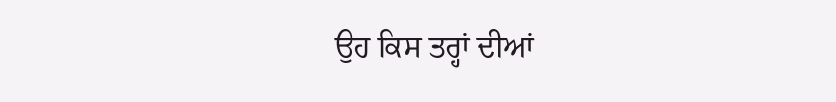ਉਹ ਕਿਸ ਤਰ੍ਹਾਂ ਦੀਆਂ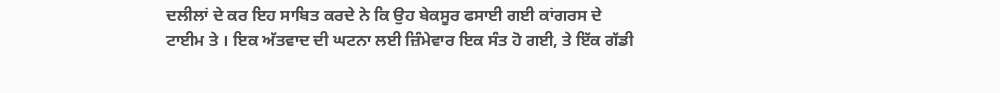ਦਲੀਲਾਂ ਦੇ ਕਰ ਇਹ ਸਾਬਿਤ ਕਰਦੇ ਨੇ ਕਿ ਉਹ ਬੇਕਸੂਰ ਫਸਾਈ ਗਈ ਕਾਂਗਰਸ ਦੇ ਟਾਈਮ ਤੇ । ਇਕ ਅੱਤਵਾਦ ਦੀ ਘਟਨਾ ਲਈ ਜ਼ਿੰਮੇਵਾਰ ਇਕ ਸੰਤ ਹੋ ਗਈ, ਤੇ ਇੱਕ ਗੱਡੀ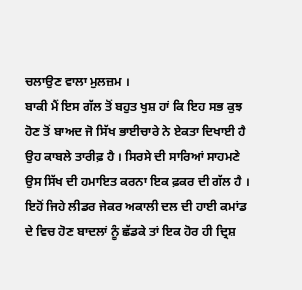ਚਲਾਉਣ ਵਾਲਾ ਮੁਲਜ਼ਮ ।
ਬਾਕੀ ਮੈਂ ਇਸ ਗੱਲ ਤੋਂ ਬਹੁਤ ਖੁਸ਼ ਹਾਂ ਕਿ ਇਹ ਸਭ ਕੁਝ ਹੋਣ ਤੋਂ ਬਾਅਦ ਜੋ ਸਿੱਖ ਭਾਈਚਾਰੇ ਨੇ ਏਕਤਾ ਦਿਖਾਈ ਹੈ ਉਹ ਕਾਬਲੇ ਤਾਰੀਫ਼ ਹੈ । ਸਿਰਸੇ ਦੀ ਸਾਰਿਆਂ ਸਾਹਮਣੇ ਉਸ ਸਿੱਖ ਦੀ ਹਮਾਇਤ ਕਰਨਾ ਇਕ ਫ਼ਕਰ ਦੀ ਗੱਲ ਹੈ । ਇਹੋਂ ਜਿਹੇ ਲੀਡਰ ਜੇਕਰ ਅਕਾਲੀ ਦਲ ਦੀ ਹਾਈ ਕਮਾਂਡ ਦੇ ਵਿਚ ਹੋਣ ਬਾਦਲਾਂ ਨੂੰ ਛੱਡਕੇ ਤਾਂ ਇਕ ਹੋਰ ਹੀ ਦ੍ਰਿਸ਼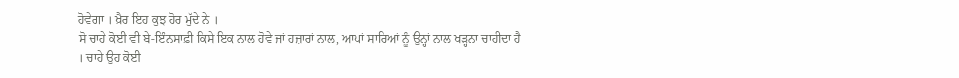ਹੋਵੇਗਾ । ਖ਼ੈਰ ਇਹ ਕੁਝ ਹੋਰ ਮੁੱਦੇ ਨੇ ।
ਸੋ ਚਾਹੇ ਕੋਈ ਵੀ ਬੇ-ਇੰਨਸਾਫ਼ੀ ਕਿਸੇ ਇਕ ਨਾਲ ਹੋਵੇ ਜਾਂ ਹਜ਼ਾਰਾਂ ਨਾਲ, ਆਪਾਂ ਸਾਰਿਆਂ ਨੂੰ ਉਨ੍ਹਾਂ ਨਾਲ ਖੜ੍ਹਨਾ ਚਾਹੀਦਾ ਹੈ । ਚਾਹੇ ਉਹ ਕੋਈ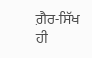ਗ਼ੈਰ-ਸਿੱਖ ਹੀ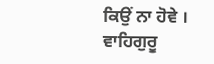ਕਿਉਂ ਨਾ ਹੋਵੇ ।
ਵਾਹਿਗੁਰੂ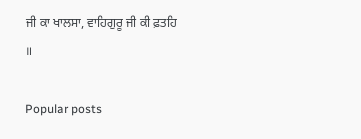ਜੀ ਕਾ ਖਾਲਸਾ, ਵਾਹਿਗੁਰੂ ਜੀ ਕੀ ਫ਼ਤਹਿ ॥

Popular posts